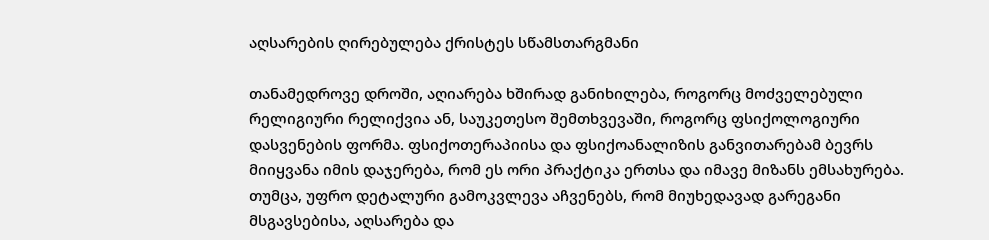აღსარების ღირებულება ქრისტეს სწამსთარგმანი

თანამედროვე დროში, აღიარება ხშირად განიხილება, როგორც მოძველებული რელიგიური რელიქვია ან, საუკეთესო შემთხვევაში, როგორც ფსიქოლოგიური დასვენების ფორმა. ფსიქოთერაპიისა და ფსიქოანალიზის განვითარებამ ბევრს მიიყვანა იმის დაჯერება, რომ ეს ორი პრაქტიკა ერთსა და იმავე მიზანს ემსახურება. თუმცა, უფრო დეტალური გამოკვლევა აჩვენებს, რომ მიუხედავად გარეგანი მსგავსებისა, აღსარება და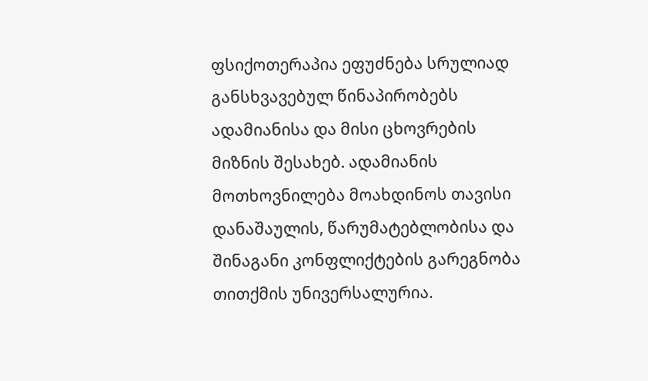ფსიქოთერაპია ეფუძნება სრულიად განსხვავებულ წინაპირობებს ადამიანისა და მისი ცხოვრების მიზნის შესახებ. ადამიანის მოთხოვნილება მოახდინოს თავისი დანაშაულის, წარუმატებლობისა და შინაგანი კონფლიქტების გარეგნობა თითქმის უნივერსალურია.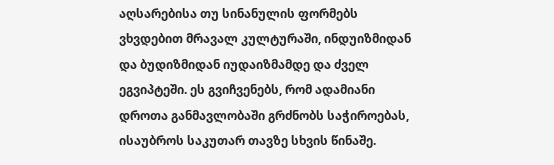აღსარებისა თუ სინანულის ფორმებს ვხვდებით მრავალ კულტურაში, ინდუიზმიდან და ბუდიზმიდან იუდაიზმამდე და ძველ ეგვიპტეში. ეს გვიჩვენებს, რომ ადამიანი დროთა განმავლობაში გრძნობს საჭიროებას, ისაუბროს საკუთარ თავზე სხვის წინაშე.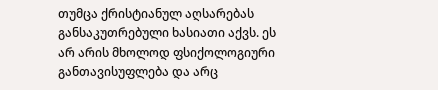თუმცა ქრისტიანულ აღსარებას განსაკუთრებული ხასიათი აქვს. ეს არ არის მხოლოდ ფსიქოლოგიური განთავისუფლება და არც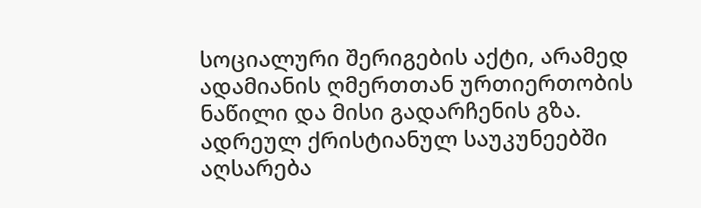სოციალური შერიგების აქტი, არამედ ადამიანის ღმერთთან ურთიერთობის ნაწილი და მისი გადარჩენის გზა.
ადრეულ ქრისტიანულ საუკუნეებში აღსარება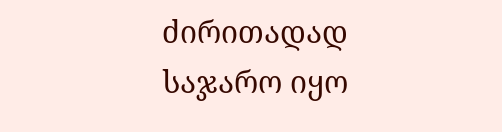ძირითადად საჯარო იყო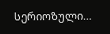სერიოზული…